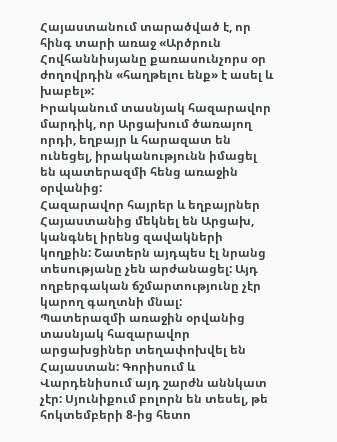Հայաստանում տարածված է, որ հինգ տարի առաջ «Արծրուն Հովհաննիսյանը քառասունչորս օր ժողովրդին «հաղթելու ենք» է ասել և խաբել»:
Իրականում տասնյակ հազարավոր մարդիկ, որ Արցախում ծառայող որդի, եղբայր և հարազատ են ունեցել, իրականությունն իմացել են պատերազմի հենց առաջին օրվանից:
Հազարավոր հայրեր և եղբայրներ Հայաստանից մեկնել են Արցախ, կանգնել իրենց զավակների կողքին: Շատերն այդպես էլ նրանց տեսությանը չեն արժանացել: Այդ ողբերգական ճշմարտությունը չէր կարող գաղտնի մնալ:
Պատերազմի առաջին օրվանից տասնյակ հազարավոր արցախցիներ տեղափոխվել են Հայաստան: Գորիսում և Վարդենիսում այդ շարժն աննկատ չէր: Սյունիքում բոլորն են տեսել, թե հոկտեմբերի 8-ից հետո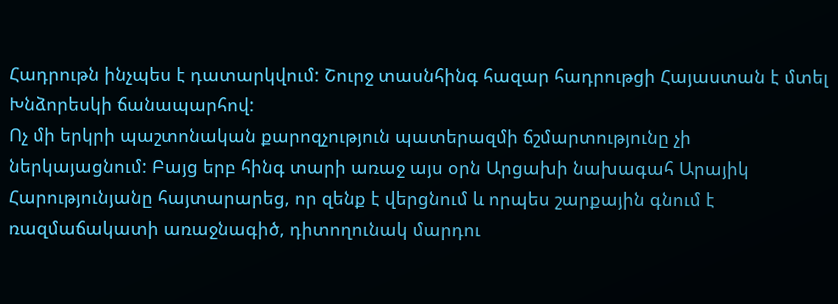Հադրութն ինչպես է դատարկվում: Շուրջ տասնհինգ հազար հադրութցի Հայաստան է մտել Խնձորեսկի ճանապարհով:
Ոչ մի երկրի պաշտոնական քարոզչություն պատերազմի ճշմարտությունը չի ներկայացնում: Բայց երբ հինգ տարի առաջ այս օրն Արցախի նախագահ Արայիկ Հարությունյանը հայտարարեց, որ զենք է վերցնում և որպես շարքային գնում է ռազմաճակատի առաջնագիծ, դիտողունակ մարդու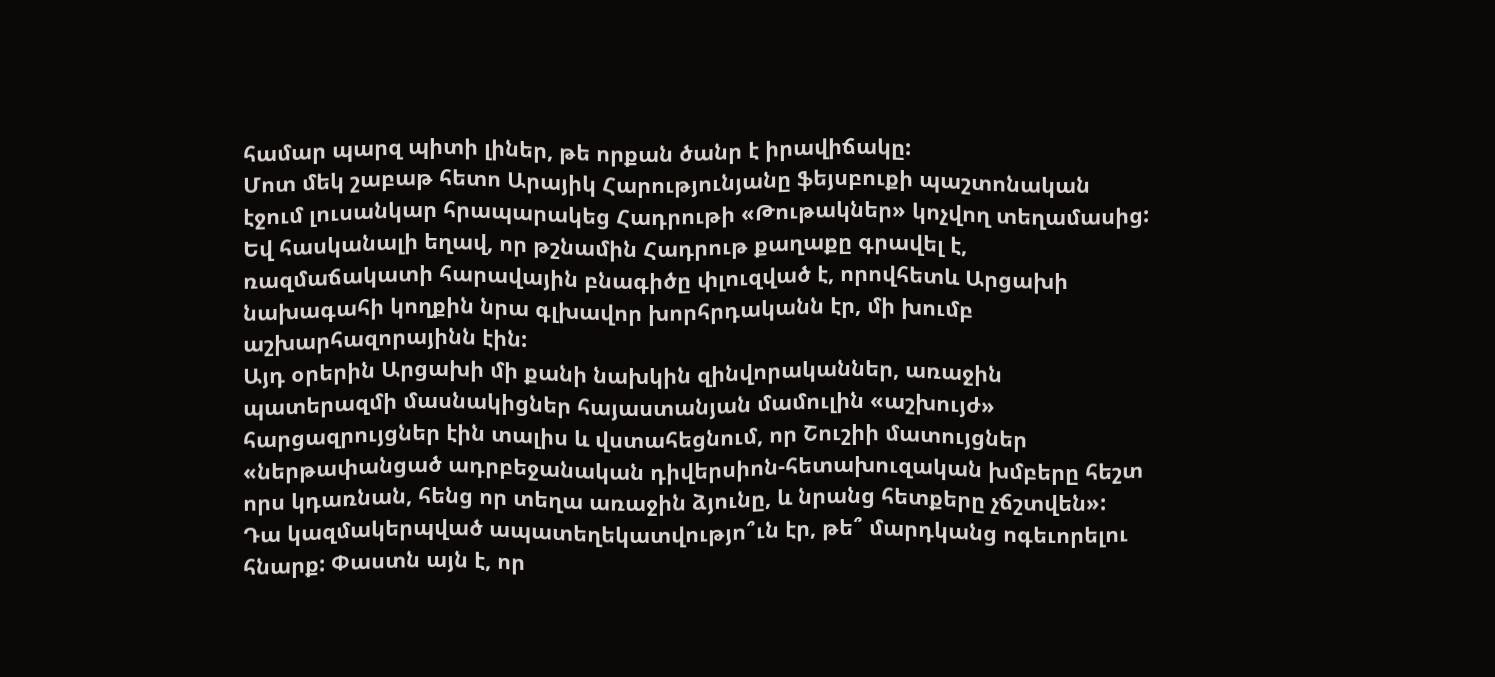համար պարզ պիտի լիներ, թե որքան ծանր է իրավիճակը:
Մոտ մեկ շաբաթ հետո Արայիկ Հարությունյանը ֆեյսբուքի պաշտոնական էջում լուսանկար հրապարակեց Հադրութի «Թութակներ» կոչվող տեղամասից: Եվ հասկանալի եղավ, որ թշնամին Հադրութ քաղաքը գրավել է, ռազմաճակատի հարավային բնագիծը փլուզված է, որովհետև Արցախի նախագահի կողքին նրա գլխավոր խորհրդականն էր, մի խումբ աշխարհազորայինն էին:
Այդ օրերին Արցախի մի քանի նախկին զինվորականներ, առաջին պատերազմի մասնակիցներ հայաստանյան մամուլին «աշխույժ» հարցազրույցներ էին տալիս և վստահեցնում, որ Շուշիի մատույցներ «ներթափանցած ադրբեջանական դիվերսիոն-հետախուզական խմբերը հեշտ որս կդառնան, հենց որ տեղա առաջին ձյունը, և նրանց հետքերը չճշտվեն»:
Դա կազմակերպված ապատեղեկատվությո՞ւն էր, թե՞ մարդկանց ոգեւորելու հնարք: Փաստն այն է, որ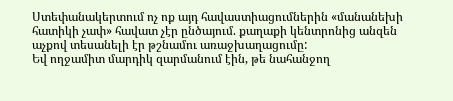Ստեփանակերտում ոչ ոք այդ հավաստիացումներին «մանանեխի հատիկի չափ» հավատ չէր ընծայում. քաղաքի կենտրոնից անզեն աչքով տեսանելի էր թշնամու առաջխաղացումը:
Եվ ողջամիտ մարդիկ զարմանում էին, թե նահանջող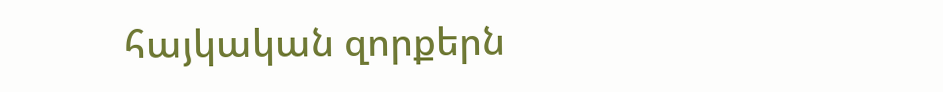հայկական զորքերն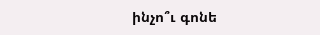ինչո՞ւ գոնե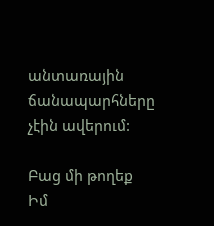անտառային ճանապարհները չէին ավերում:

Բաց մի թողեք
Իմ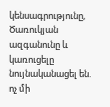կենսագրությունը, Ծառուկյան ազգանունը և կառուցելը նույնականացել են. ոչ մի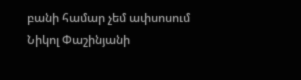բանի համար չեմ ափսոսում
Նիկոլ Փաշինյանի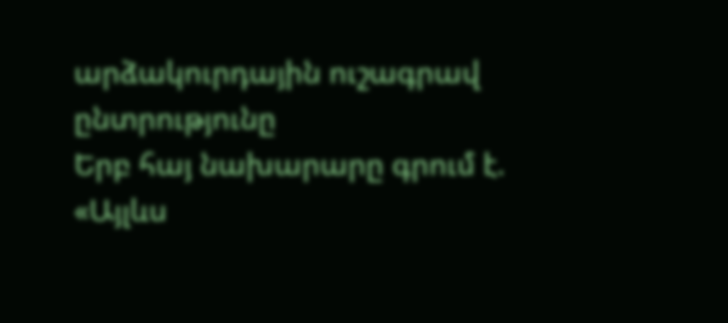արձակուրդային ուշագրավ ընտրությունը
Երբ հայ նախարարը գրում է. «Այլևս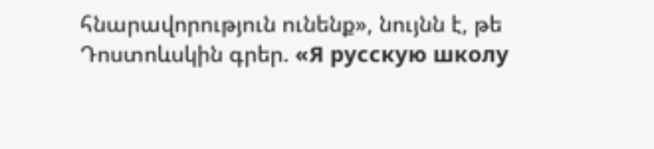հնարավորություն ունենք», նույնն է, թե Դոստոևսկին գրեր. «Я русскую школу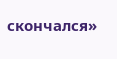скончался»